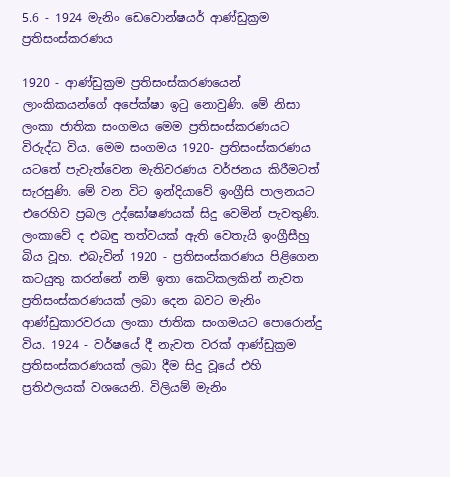5.6 - 1924 මැනිං ඩෙවොන්ෂයර් ආණ්ඩුක්‍රම ප්‍රතිසංස්කරණය

1920 - ආණ්ඩුක්‍රම ප්‍රතිසංස්කරණයෙන් ලාංකිකයන්ගේ අපේක්ෂා ඉටු නොවුණි. මේ නිසා ලංකා ජාතික සංගමය මෙම ප්‍රතිසංස්කරණයට විරුද්ධ විය. මෙම සංගමය 1920- ප්‍රතිසංස්කරණය යටතේ පැවැත්වෙන මැතිවරණය වර්ජනය කිරීමටත් සැරසුණි. මේ වන විට ඉන්දියාවේ ඉංග්‍රීසි පාලනයට එරෙහිව ප්‍රබල උද්ඝෝෂණයක් සිදු වෙමින් පැවතුණි. ලංකාවේ ද එබඳු තත්වයක් ඇති වෙතැයි ඉංග්‍රීසීහු බිය වූහ. එබැවින් 1920 - ප්‍රතිසංස්කරණය පිළිගෙන කටයුතු කරන්නේ නම් ඉතා කෙටිකලකින් නැවත ප්‍රතිසංස්කරණයක් ලබා දෙන බවට මැනිං ආණ්ඩුකාරවරයා ලංකා ජාතික සංගමයට පොරොන්දු විය. 1924 - වර්ෂයේ දී නැවත වරක් ආණ්ඩුක්‍රම ප්‍රතිසංස්කරණයක් ලබා දීම සිදු වූයේ එහි ප්‍රතිඵලයක් වශයෙනි. විලියම් මැනිං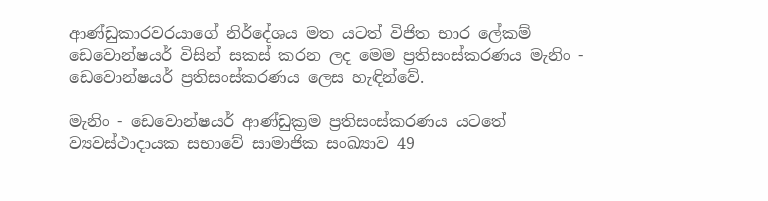ආණ්ඩුකාරවරයාගේ නිර්දේශය මත යටත් විජිත භාර ලේකම් ඩෙවොන්ෂයර් විසින් සකස් කරන ලද මෙම ප්‍රතිසංස්කරණය මැනිං - ඩෙවොන්ෂයර් ප්‍රතිසංස්කරණය ලෙස හැඳින්වේ.

මැනිං - ඩෙවොන්ෂයර් ආණ්ඩුක්‍රම ප්‍රතිසංස්කරණය යටතේ ව්‍යවස්ථාදායක සභාවේ සාමාජික සංඛ්‍යාව 49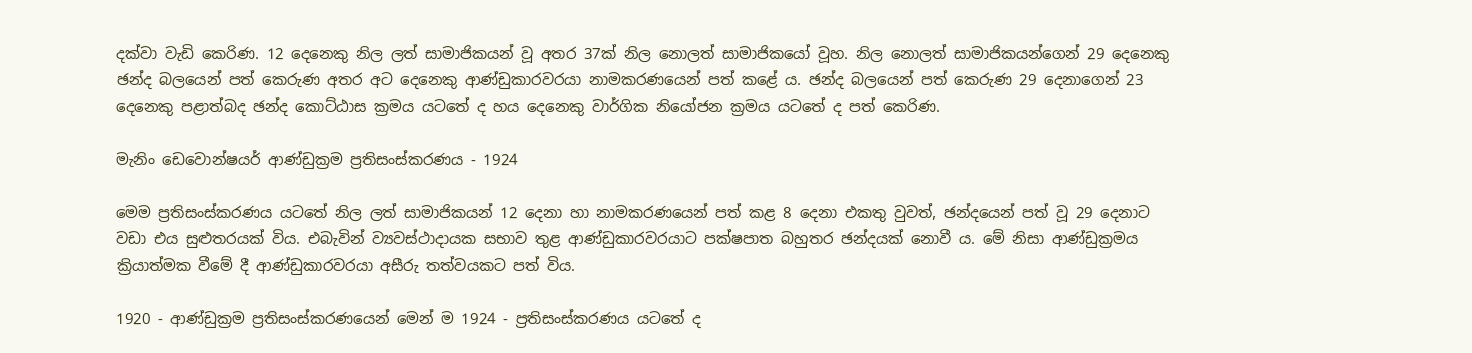දක්වා වැඩි කෙරිණ. 12 දෙනෙකු නිල ලත් සාමාජිකයන් වූ අතර 37ක් නිල නොලත් සාමාජිකයෝ වූහ. නිල නොලත් සාමාජිකයන්ගෙන් 29 දෙනෙකු ඡන්ද බලයෙන් පත් කෙරුණ අතර අට දෙනෙකු ආණ්ඩුකාරවරයා නාමකරණයෙන් පත් කළේ ය. ඡන්ද බලයෙන් පත් කෙරුණ 29 දෙනාගෙන් 23 දෙනෙකු පළාත්බද ඡන්ද කොට්ඨාස ක්‍රමය යටතේ ද හය දෙනෙකු වාර්ගික නියෝජන ක්‍රමය යටතේ ද පත් කෙරිණ.

මැනිං ඩෙවොන්ෂයර් ආණ්ඩුක්‍රම ප්‍රතිසංස්කරණය - 1924

මෙම ප්‍රතිසංස්කරණය යටතේ නිල ලත් සාමාජිකයන් 12 දෙනා හා නාමකරණයෙන් පත් කළ 8 දෙනා එකතු වුවත්, ඡන්දයෙන් පත් වූ 29 දෙනාට වඩා එය සුළුතරයක් විය. එබැවින් ව්‍යවස්ථාදායක සභාව තුළ ආණ්ඩුකාරවරයාට පක්ෂපාත බහුතර ඡන්දයක් නොවී ය. මේ නිසා ආණ්ඩුක්‍රමය ක්‍රියාත්මක වීමේ දී ආණ්ඩුකාරවරයා අසීරු තත්වයකට පත් විය.

1920 - ආණ්ඩුක්‍රම ප්‍රතිසංස්කරණයෙන් මෙන් ම 1924 - ප්‍රතිසංස්කරණය යටතේ ද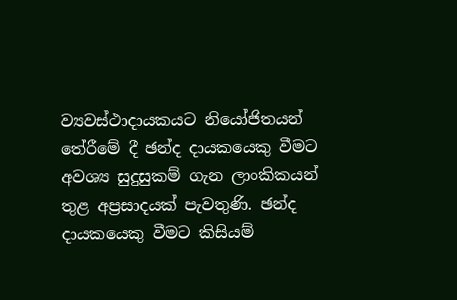ව්‍යවස්ථාදායකයට නියෝජිතයන් තේරීමේ දී ඡන්ද දායකයෙකු වීමට අවශ්‍ය සුදුසුකම් ගැන ලාංකිකයන් තුළ අප්‍රසාදයක් පැවතුණි. ඡන්ද දායකයෙකු වීමට කිසියම්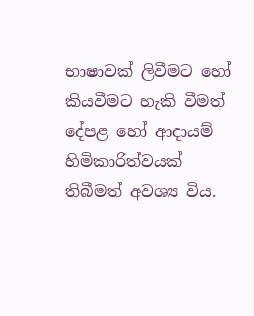භාෂාවක් ලිවීමට හෝ කියවීමට හැකි වීමත් දේපළ හෝ ආදායම් හිමිකාරිත්වයක් තිබීමත් අවශ්‍ය විය.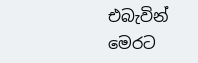එබැවින් මෙරට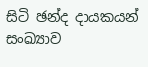සිටි ඡන්ද දායකයන් සංඛ්‍යාව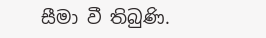සීමා වී තිබුණි.